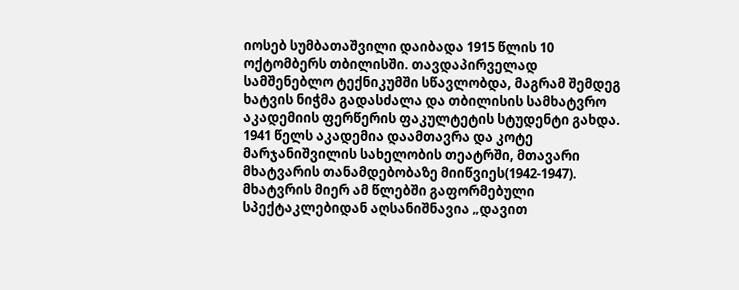იოსებ სუმბათაშვილი დაიბადა 1915 წლის 10 ოქტომბერს თბილისში. თავდაპირველად სამშენებლო ტექნიკუმში სწავლობდა, მაგრამ შემდეგ ხატვის ნიჭმა გადასძალა და თბილისის სამხატვრო აკადემიის ფერწერის ფაკულტეტის სტუდენტი გახდა. 1941 წელს აკადემია დაამთავრა და კოტე მარჯანიშვილის სახელობის თეატრში, მთავარი მხატვარის თანამდებობაზე მიიწვიეს(1942-1947). მხატვრის მიერ ამ წლებში გაფორმებული სპექტაკლებიდან აღსანიშნავია „დავით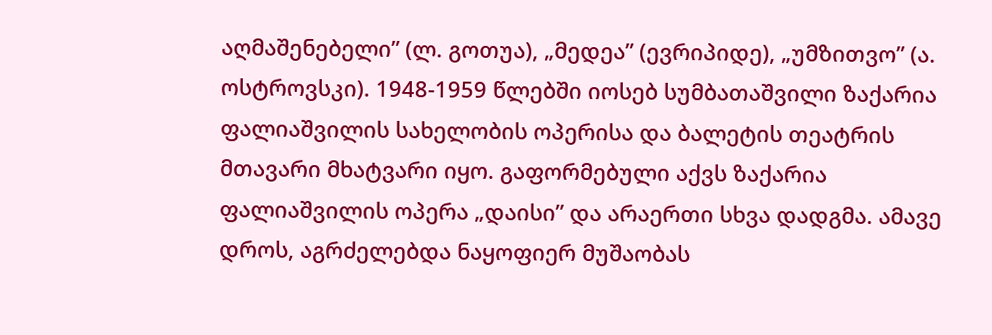აღმაშენებელი” (ლ. გოთუა), „მედეა” (ევრიპიდე), „უმზითვო” (ა. ოსტროვსკი). 1948-1959 წლებში იოსებ სუმბათაშვილი ზაქარია ფალიაშვილის სახელობის ოპერისა და ბალეტის თეატრის მთავარი მხატვარი იყო. გაფორმებული აქვს ზაქარია ფალიაშვილის ოპერა „დაისი” და არაერთი სხვა დადგმა. ამავე დროს, აგრძელებდა ნაყოფიერ მუშაობას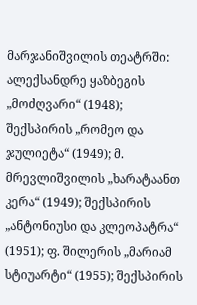მარჯანიშვილის თეატრში: ალექსანდრე ყაზბეგის „მოძღვარი“ (1948); შექსპირის „რომეო და ჯულიეტა“ (1949); მ. მრევლიშვილის „ხარატაანთ კერა“ (1949); შექსპირის „ანტონიუსი და კლეოპატრა“ (1951); ფ. შილერის „მარიამ სტიუარტი“ (1955); შექსპირის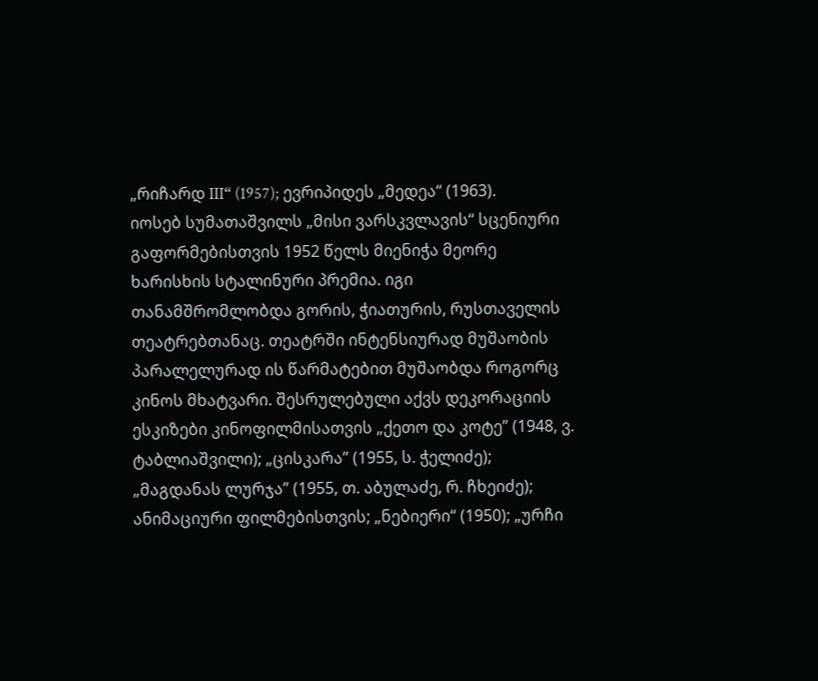„რიჩარდ III“ (1957); ევრიპიდეს „მედეა“ (1963).
იოსებ სუმათაშვილს „მისი ვარსკვლავის“ სცენიური გაფორმებისთვის 1952 წელს მიენიჭა მეორე ხარისხის სტალინური პრემია. იგი თანამშრომლობდა გორის, ჭიათურის, რუსთაველის თეატრებთანაც. თეატრში ინტენსიურად მუშაობის პარალელურად ის წარმატებით მუშაობდა როგორც კინოს მხატვარი. შესრულებული აქვს დეკორაციის ესკიზები კინოფილმისათვის „ქეთო და კოტე” (1948, ვ. ტაბლიაშვილი); „ცისკარა” (1955, ს. ჭელიძე); „მაგდანას ლურჯა” (1955, თ. აბულაძე, რ. ჩხეიძე); ანიმაციური ფილმებისთვის; „ნებიერი“ (1950); „ურჩი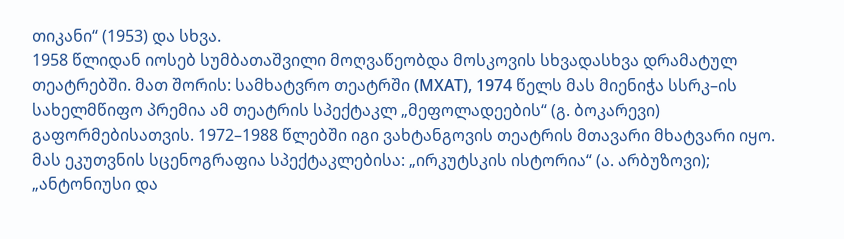თიკანი“ (1953) და სხვა.
1958 წლიდან იოსებ სუმბათაშვილი მოღვაწეობდა მოსკოვის სხვადასხვა დრამატულ თეატრებში. მათ შორის: სამხატვრო თეატრში (МХАТ), 1974 წელს მას მიენიჭა სსრკ–ის სახელმწიფო პრემია ამ თეატრის სპექტაკლ „მეფოლადეების“ (გ. ბოკარევი) გაფორმებისათვის. 1972–1988 წლებში იგი ვახტანგოვის თეატრის მთავარი მხატვარი იყო. მას ეკუთვნის სცენოგრაფია სპექტაკლებისა: „ირკუტსკის ისტორია“ (ა. არბუზოვი); „ანტონიუსი და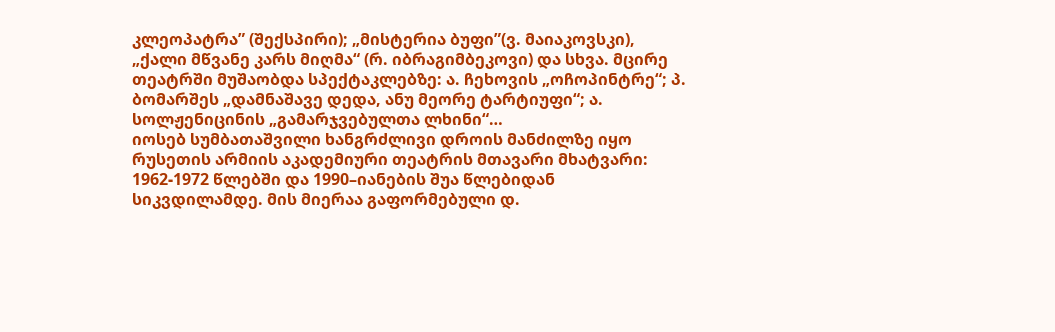კლეოპატრა” (შექსპირი); „მისტერია ბუფი”(ვ. მაიაკოვსკი), „ქალი მწვანე კარს მიღმა“ (რ. იბრაგიმბეკოვი) და სხვა. მცირე თეატრში მუშაობდა სპექტაკლებზე: ა. ჩეხოვის „ოჩოპინტრე“; პ. ბომარშეს „დამნაშავე დედა, ანუ მეორე ტარტიუფი“; ა. სოლჟენიცინის „გამარჯვებულთა ლხინი“…
იოსებ სუმბათაშვილი ხანგრძლივი დროის მანძილზე იყო რუსეთის არმიის აკადემიური თეატრის მთავარი მხატვარი: 1962-1972 წლებში და 1990–იანების შუა წლებიდან სიკვდილამდე. მის მიერაა გაფორმებული დ.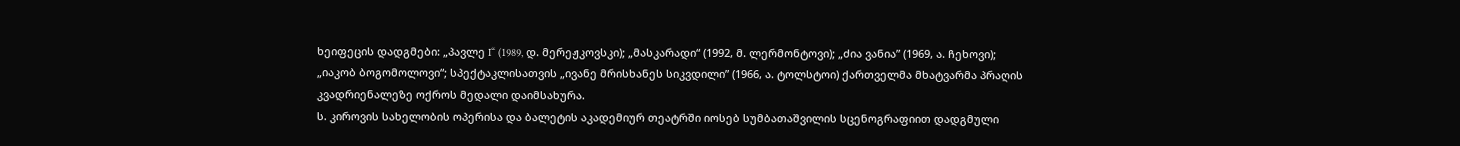ხეიფეცის დადგმები: „პავლე I“ (1989, დ. მერეჟკოვსკი); „მასკარადი“ (1992, მ. ლერმონტოვი); „ძია ვანია” (1969, ა. ჩეხოვი); „იაკობ ბოგომოლოვი“; სპექტაკლისათვის „ივანე მრისხანეს სიკვდილი” (1966, ა. ტოლსტოი) ქართველმა მხატვარმა პრაღის კვადრიენალეზე ოქროს მედალი დაიმსახურა.
ს. კიროვის სახელობის ოპერისა და ბალეტის აკადემიურ თეატრში იოსებ სუმბათაშვილის სცენოგრაფიით დადგმული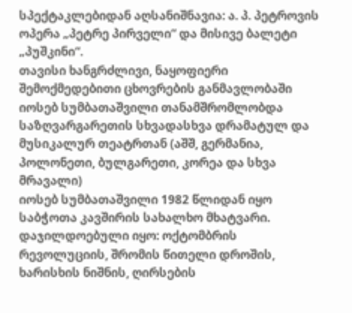სპექტაკლებიდან აღსანიშნავია: ა. პ. პეტროვის ოპერა „პეტრე პირველი“ და მისივე ბალეტი „პუშკინი“.
თავისი ხანგრძლივი, ნაყოფიერი შემოქმედებითი ცხოვრების განმავლობაში იოსებ სუმბათაშვილი თანამშრომლობდა საზღვარგარეთის სხვადასხვა დრამატულ და მუსიკალურ თეატრთან (აშშ, გერმანია, პოლონეთი, ბულგარეთი, კორეა და სხვა მრავალი)
იოსებ სუმბათაშვილი 1982 წლიდან იყო საბჭოთა კავშირის სახალხო მხატვარი. დაჯილდოებული იყო: ოქტომბრის რევოლუციის, შრომის წითელი დროშის, ხარისხის ნიშნის, ღირსების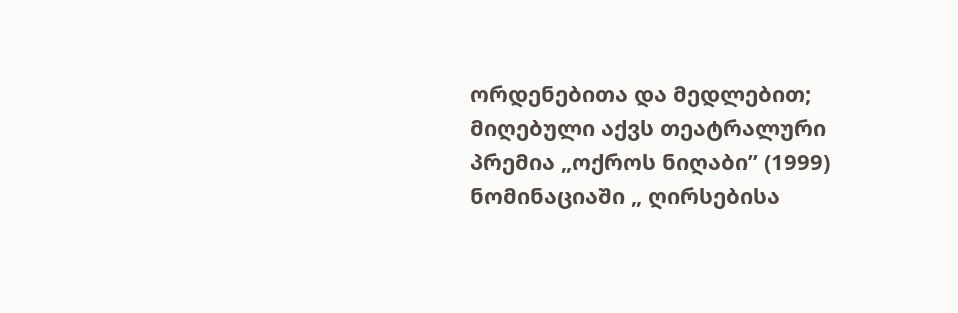ორდენებითა და მედლებით; მიღებული აქვს თეატრალური პრემია „ოქროს ნიღაბი” (1999) ნომინაციაში „ ღირსებისა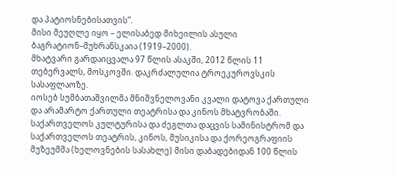და პატიოსნებისათვის“.
მისი მეუღლე იყო – ელისაბედ მიხეილის ასული ბაგრატიონ–მუხრანსკაია (1919–2000).
მხატვარი გარდაიცვალა 97 წლის ასაკში, 2012 წლის 11 თებერვალს, მოსკოვში. დაკრძალულია ტროეკუროვსკის სასაფლაოზე.
იოსებ სუმბათაშვილმა მნიშვნელოვანი კვალი დატოვა ქართული და არამარტო ქართული თეატრისა და კინოს მხატვრობაში. საქართველოს კულტურისა და ძეგლთა დაცვის სამინისტრომ და საქართველოს თეატრის, კინოს, მუსიკისა და ქორეოგრაფიის მუზეუმმა (ხელოვნების სასახლე) მისი დაბადებიდან 100 წლის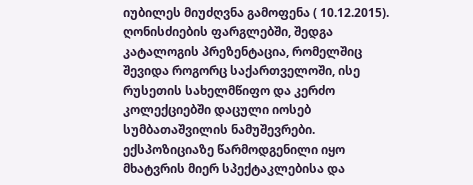იუბილეს მიუძღვნა გამოფენა ( 10.12.2015). ღონისძიების ფარგლებში, შედგა კატალოგის პრეზენტაცია, რომელშიც შევიდა როგორც საქართველოში, ისე რუსეთის სახელმწიფო და კერძო კოლექციებში დაცული იოსებ სუმბათაშვილის ნამუშევრები. ექსპოზიციაზე წარმოდგენილი იყო მხატვრის მიერ სპექტაკლებისა და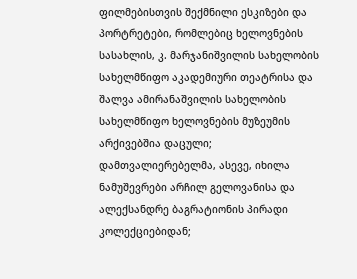ფილმებისთვის შექმნილი ესკიზები და პორტრეტები, რომლებიც ხელოვნების სასახლის, კ. მარჯანიშვილის სახელობის სახელმწიფო აკადემიური თეატრისა და შალვა ამირანაშვილის სახელობის სახელმწიფო ხელოვნების მუზეუმის არქივებშია დაცული; დამთვალიერებელმა, ასევე, იხილა ნამუშევრები არჩილ გელოვანისა და ალექსანდრე ბაგრატიონის პირადი კოლექციებიდან;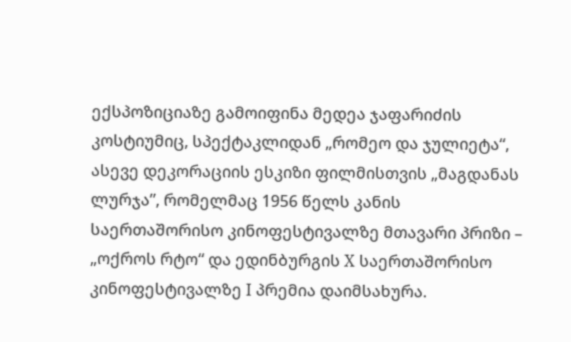ექსპოზიციაზე გამოიფინა მედეა ჯაფარიძის კოსტიუმიც, სპექტაკლიდან „რომეო და ჯულიეტა“, ასევე დეკორაციის ესკიზი ფილმისთვის „მაგდანას ლურჯა”, რომელმაც 1956 წელს კანის საერთაშორისო კინოფესტივალზე მთავარი პრიზი – „ოქროს რტო“ და ედინბურგის X საერთაშორისო კინოფესტივალზე I პრემია დაიმსახურა.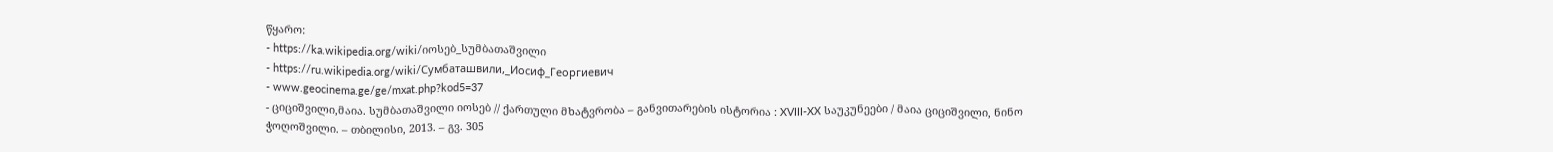წყარო:
- https://ka.wikipedia.org/wiki/იოსებ_სუმბათაშვილი
- https://ru.wikipedia.org/wiki/Сумбаташвили,_Иосиф_Георгиевич
- www.geocinema.ge/ge/mxat.php?kod5=37
- ციციშვილი,მაია. სუმბათაშვილი იოსებ // ქართული მხატვრობა – განვითარების ისტორია : XVIII-XX საუკუნეები / მაია ციციშვილი, ნინო ჭოღოშვილი. – თბილისი, 2013. – გვ. 305